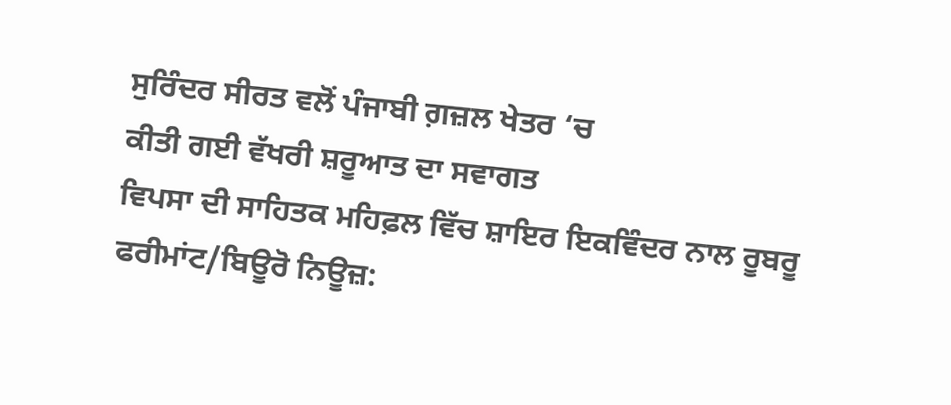ਸੁਰਿੰਦਰ ਸੀਰਤ ਵਲੋਂ ਪੰਜਾਬੀ ਗ਼ਜ਼ਲ ਖੇਤਰ ‘ਚ
ਕੀਤੀ ਗਈ ਵੱਖਰੀ ਸ਼ਰੂਆਤ ਦਾ ਸਵਾਗਤ
ਵਿਪਸਾ ਦੀ ਸਾਹਿਤਕ ਮਹਿਫ਼ਲ ਵਿੱਚ ਸ਼ਾਇਰ ਇਕਵਿੰਦਰ ਨਾਲ ਰੂਬਰੂ
ਫਰੀਮਾਂਟ/ਬਿਊਰੋ ਨਿਊਜ਼: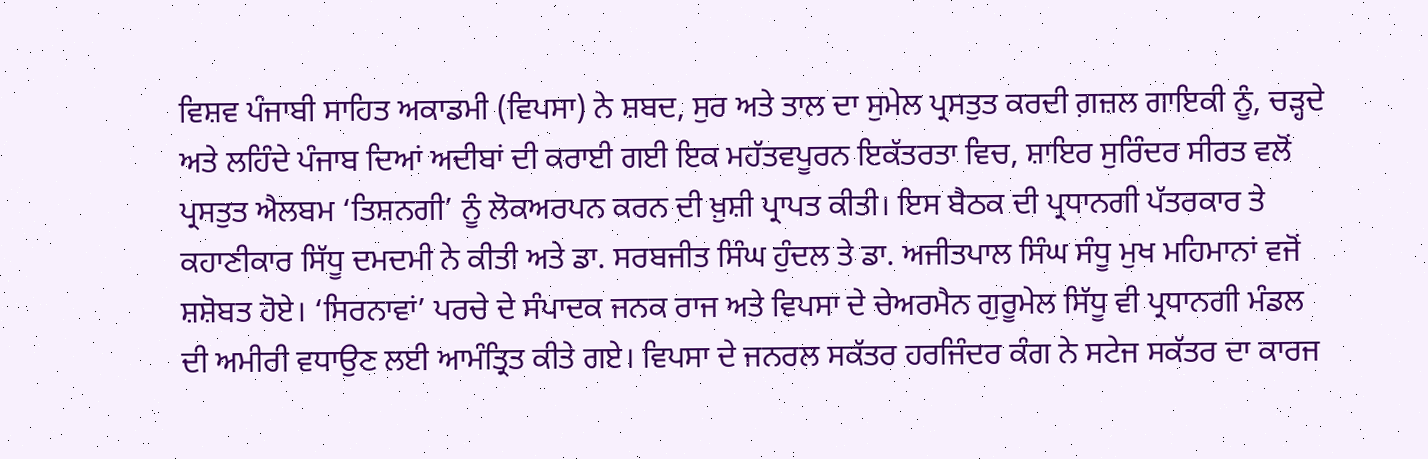ਵਿਸ਼ਵ ਪੰਜਾਬੀ ਸਾਹਿਤ ਅਕਾਡਮੀ (ਵਿਪਸਾ) ਨੇ ਸ਼ਬਦ, ਸੁਰ ਅਤੇ ਤਾਲ ਦਾ ਸੁਮੇਲ ਪ੍ਰਸਤੁਤ ਕਰਦੀ ਗ਼ਜ਼ਲ ਗਾਇਕੀ ਨੂੰ, ਚੜ੍ਹਦੇ ਅਤੇ ਲਹਿੰਦੇ ਪੰਜਾਬ ਦਿਆਂ ਅਦੀਬਾਂ ਦੀ ਕਰਾਈ ਗਈ ਇਕ ਮਹੱਤਵਪੂਰਨ ਇਕੱਤਰਤਾ ਵਿਚ, ਸ਼ਾਇਰ ਸੁਰਿੰਦਰ ਸੀਰਤ ਵਲੋਂ ਪ੍ਰਸਤੁਤ ਐਲਬਮ ‘ਤਿਸ਼ਨਗੀ’ ਨੂੰ ਲੋਕਅਰਪਨ ਕਰਨ ਦੀ ਖ਼ੁਸ਼ੀ ਪ੍ਰਾਪਤ ਕੀਤੀ। ਇਸ ਬੈਠਕ ਦੀ ਪ੍ਰਧਾਨਗੀ ਪੱਤਰਕਾਰ ਤੇ ਕਹਾਣੀਕਾਰ ਸਿੱਧੂ ਦਮਦਮੀ ਨੇ ਕੀਤੀ ਅਤੇ ਡਾ. ਸਰਬਜੀਤ ਸਿੰਘ ਹੁੰਦਲ ਤੇ ਡਾ. ਅਜੀਤਪਾਲ ਸਿੰਘ ਸੰਧੂ ਮੁਖ ਮਹਿਮਾਨਾਂ ਵਜੋਂ ਸ਼ਸ਼ੋਬਤ ਹੋਏ। ‘ਸਿਰਨਾਵਾਂ’ ਪਰਚੇ ਦੇ ਸੰਪਾਦਕ ਜਨਕ ਰਾਜ ਅਤੇ ਵਿਪਸਾ ਦੇ ਚੇਅਰਮੈਨ ਗੁਰੂਮੇਲ ਸਿੱਧੂ ਵੀ ਪ੍ਰਧਾਨਗੀ ਮੰਡਲ ਦੀ ਅਮੀਰੀ ਵਧਾਉਣ ਲਈ ਆਮੰਤ੍ਰਿਤ ਕੀਤੇ ਗਏ। ਵਿਪਸਾ ਦੇ ਜਨਰਲ ਸਕੱਤਰ ਹਰਜਿੰਦਰ ਕੰਗ ਨੇ ਸਟੇਜ ਸਕੱਤਰ ਦਾ ਕਾਰਜ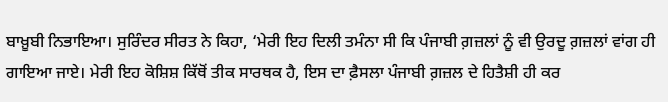ਬਾਖ਼ੂਬੀ ਨਿਭਾਇਆ। ਸੁਰਿੰਦਰ ਸੀਰਤ ਨੇ ਕਿਹਾ, ‘ਮੇਰੀ ਇਹ ਦਿਲੀ ਤਮੰਨਾ ਸੀ ਕਿ ਪੰਜਾਬੀ ਗ਼ਜ਼ਲਾਂ ਨੂੰ ਵੀ ਉਰਦੂ ਗ਼ਜ਼ਲਾਂ ਵਾਂਗ ਹੀ ਗਾਇਆ ਜਾਏ। ਮੇਰੀ ਇਹ ਕੋਸ਼ਿਸ਼ ਕਿੱਥੋਂ ਤੀਕ ਸਾਰਥਕ ਹੈ, ਇਸ ਦਾ ਫ਼ੈਸਲਾ ਪੰਜਾਬੀ ਗ਼ਜ਼ਲ ਦੇ ਹਿਤੈਸ਼ੀ ਹੀ ਕਰ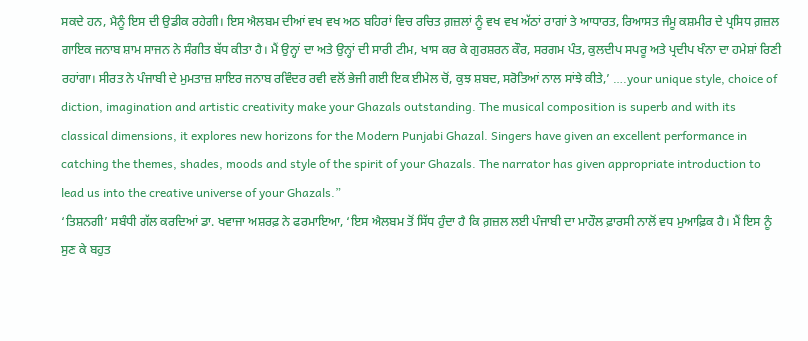ਸਕਦੇ ਹਨ, ਮੈਨੂੰ ਇਸ ਦੀ ਉਡੀਕ ਰਹੇਗੀ। ਇਸ ਐਲਬਮ ਦੀਆਂ ਵਖ ਵਖ ਅਠ ਬਹਿਰਾਂ ਵਿਚ ਰਚਿਤ ਗ਼ਜ਼ਲਾਂ ਨੂੰ ਵਖ ਵਖ ਅੱਠਾਂ ਰਾਗਾਂ ਤੇ ਆਧਾਰਤ, ਰਿਆਸਤ ਜੰਮੂ ਕਸ਼ਮੀਰ ਦੇ ਪ੍ਰਸਿਧ ਗ਼ਜ਼ਲ ਗਾਇਕ ਜਨਾਬ ਸ਼ਾਮ ਸਾਜਨ ਨੇ ਸੰਗੀਤ ਬੱਧ ਕੀਤਾ ਹੈ। ਮੈਂ ਉਨ੍ਹਾਂ ਦਾ ਅਤੇ ਉਨ੍ਹਾਂ ਦੀ ਸਾਰੀ ਟੀਮ, ਖਾਸ ਕਰ ਕੇ ਗੁਰਸ਼ਰਨ ਕੌਰ, ਸਰਗਮ ਪੰਤ, ਕੁਲਦੀਪ ਸਪਰੂ ਅਤੇ ਪ੍ਰਦੀਪ ਖੰਨਾ ਦਾ ਹਮੇਸ਼ਾਂ ਰਿਣੀ ਰਹਾਂਗਾ। ਸੀਰਤ ਨੇ ਪੰਜਾਬੀ ਦੇ ਮੁਮਤਾਜ਼ ਸ਼ਾਇਰ ਜਨਾਬ ਰਵਿੰਦਰ ਰਵੀ ਵਲੋਂ ਭੇਜੀ ਗਈ ਇਕ ਈਮੇਲ ਚੋਂ, ਕੁਝ ਸ਼ਬਦ, ਸਰੋਤਿਆਂ ਨਾਲ ਸਾਂਝੇ ਕੀਤੇ,’ ….your unique style, choice of diction, imagination and artistic creativity make your Ghazals outstanding. The musical composition is superb and with its classical dimensions, it explores new horizons for the Modern Punjabi Ghazal. Singers have given an excellent performance in catching the themes, shades, moods and style of the spirit of your Ghazals. The narrator has given appropriate introduction to lead us into the creative universe of your Ghazals.”
‘ਤਿਸ਼ਨਗੀ’ ਸਬੰਧੀ ਗੱਲ ਕਰਦਿਆਂ ਡਾ. ਖਵਾਜਾ ਅਸ਼ਰਫ਼ ਨੇ ਫਰਮਾਇਆ, ‘ਇਸ ਐਲਬਮ ਤੋਂ ਸਿੱਧ ਹੁੰਦਾ ਹੈ ਕਿ ਗ਼ਜ਼ਲ ਲਈ ਪੰਜਾਬੀ ਦਾ ਮਾਹੌਲ ਫ਼ਾਰਸੀ ਨਾਲੋਂ ਵਧ ਮੁਆਫ਼ਿਕ ਹੈ। ਮੈਂ ਇਸ ਨੂੰ ਸੁਣ ਕੇ ਬਹੁਤ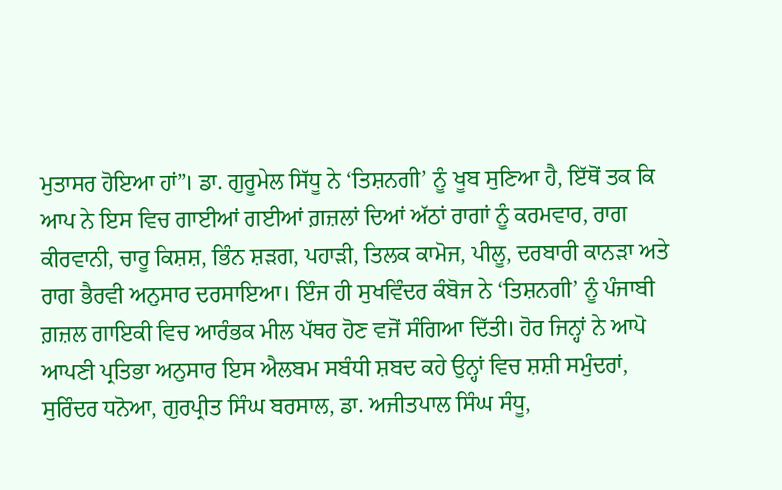ਮੁਤਾਸਰ ਹੋਇਆ ਹਾਂ”। ਡਾ. ਗੁਰੂਮੇਲ ਸਿੱਧੂ ਨੇ ‘ਤਿਸ਼ਨਗੀ’ ਨੂੰ ਖੂਬ ਸੁਣਿਆ ਹੈ, ਇੱਥੋਂ ਤਕ ਕਿ ਆਪ ਨੇ ਇਸ ਵਿਚ ਗਾਈਆਂ ਗਈਆਂ ਗ਼ਜ਼ਲਾਂ ਦਿਆਂ ਅੱਠਾਂ ਰਾਗਾਂ ਨੂੰ ਕਰਮਵਾਰ, ਰਾਗ ਕੀਰਵਾਨੀ, ਚਾਰੂ ਕਿਸ਼ਸ਼, ਭਿੰਨ ਸ਼ੜਗ, ਪਹਾੜੀ, ਤਿਲਕ ਕਾਮੋਜ, ਪੀਲੂ, ਦਰਬਾਰੀ ਕਾਨੜਾ ਅਤੇ ਰਾਗ ਭੈਰਵੀ ਅਨੁਸਾਰ ਦਰਸਾਇਆ। ਇੰਜ ਹੀ ਸੁਖਵਿੰਦਰ ਕੰਬੋਜ ਨੇ ‘ਤਿਸ਼ਨਗੀ’ ਨੂੰ ਪੰਜਾਬੀ ਗ਼ਜ਼ਲ ਗਾਇਕੀ ਵਿਚ ਆਰੰਭਕ ਮੀਲ ਪੱਥਰ ਹੋਣ ਵਜੋਂ ਸੰਗਿਆ ਦਿੱਤੀ। ਹੋਰ ਜਿਨ੍ਹਾਂ ਨੇ ਆਪੋ ਆਪਣੀ ਪ੍ਰਤਿਭਾ ਅਨੁਸਾਰ ਇਸ ਐਲਬਮ ਸਬੰਧੀ ਸ਼ਬਦ ਕਹੇ ਉਨ੍ਹਾਂ ਵਿਚ ਸ਼ਸ਼ੀ ਸਮੁੰਦਰਾਂ, ਸੁਰਿੰਦਰ ਧਨੋਆ, ਗੁਰਪ੍ਰੀਤ ਸਿੰਘ ਬਰਸਾਲ, ਡਾ. ਅਜੀਤਪਾਲ ਸਿੰਘ ਸੰਧੂ,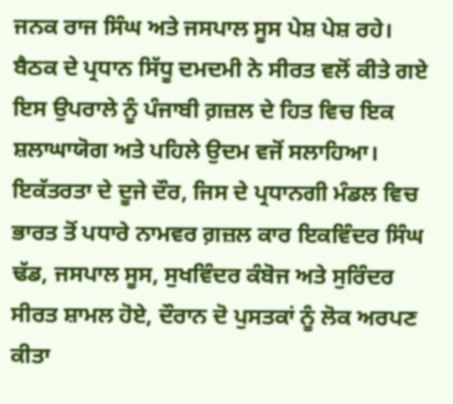ਜਨਕ ਰਾਜ ਸਿੰਘ ਅਤੇ ਜਸਪਾਲ ਸੂਸ ਪੇਸ਼ ਪੇਸ਼ ਰਹੇ। ਬੈਠਕ ਦੇ ਪ੍ਰਧਾਨ ਸਿੱਧੂ ਦਮਦਮੀ ਨੇ ਸੀਰਤ ਵਲੋਂ ਕੀਤੇ ਗਏ ਇਸ ਉਪਰਾਲੇ ਨੂੰ ਪੰਜਾਬੀ ਗ਼ਜ਼ਲ ਦੇ ਹਿਤ ਵਿਚ ਇਕ ਸ਼ਲਾਘਾਯੋਗ ਅਤੇ ਪਹਿਲੇ ਉਦਮ ਵਜੋਂ ਸਲਾਹਿਆ।
ਇਕੱਤਰਤਾ ਦੇ ਦੂਜੇ ਦੌਰ, ਜਿਸ ਦੇ ਪ੍ਰਧਾਨਗੀ ਮੰਡਲ ਵਿਚ ਭਾਰਤ ਤੋਂ ਪਧਾਰੇ ਨਾਮਵਰ ਗ਼ਜ਼ਲ ਕਾਰ ਇਕਵਿੰਦਰ ਸਿੰਘ ਢੱਡ, ਜਸਪਾਲ ਸੂਸ, ਸੁਖਵਿੰਦਰ ਕੰਬੋਜ ਅਤੇ ਸੁਰਿੰਦਰ ਸੀਰਤ ਸ਼ਾਮਲ ਹੋਏ, ਦੌਰਾਨ ਦੋ ਪੁਸਤਕਾਂ ਨੂੰ ਲੋਕ ਅਰਪਣ ਕੀਤਾ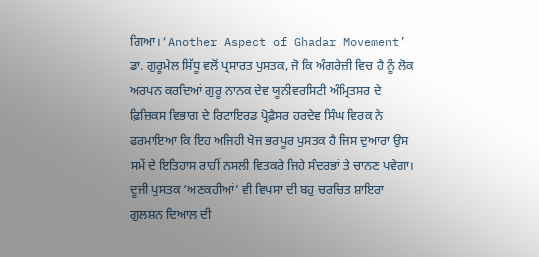ਗਿਆ।‘Another Aspect of Ghadar Movement’ ਡਾ. ਗੁਰੂਮੇਲ ਸਿੱਧੂ ਵਲੋਂ ਪ੍ਰਸਾਰਤ ਪੁਸਤਕ, ਜੋ ਕਿ ਅੰਗਰੇਜ਼ੀ ਵਿਚ ਹੈ ਨੂੰ ਲੋਕ ਅਰਪਨ ਕਰਦਿਆਂ ਗੁਰੂ ਨਾਨਕ ਦੇਵ ਯੂਨੀਵਰਸਿਟੀ ਅੰਮ੍ਰਿਤਸਰ ਦੇ ਫ਼ਿਜ਼ਿਕਸ ਵਿਭਾਗ ਦੇ ਰਿਟਾਇਰਡ ਪ੍ਰੋਫ਼ੈਸਰ ਹਰਦੇਵ ਸਿੰਘ ਵਿਰਕ ਨੇ ਫਰਮਾਇਆ ਕਿ ਇਹ ਅਜਿਹੀ ਖੋਜ ਭਰਪੂਰ ਪੁਸਤਕ ਹੈ ਜਿਸ ਦੁਆਰਾ ਉਸ ਸਮੇਂ ਦੇ ਇਤਿਹਾਸ ਰਾਹੀਂ ਨਸਲੀ ਵਿਤਕਰੇ ਜਿਹੇ ਸੰਦਰਭਾਂ ਤੇ ਚਾਨਣ ਪਵੇਗਾ। ਦੂਜੀ ਪੁਸਤਕ ‘ਅਣਕਹੀਆਂ’ ਵੀ ਵਿਪਸਾ ਦੀ ਬਹੁ ਚਰਚਿਤ ਸ਼ਾਇਰਾ ਗੁਲਸ਼ਨ ਦਿਆਲ ਦੀ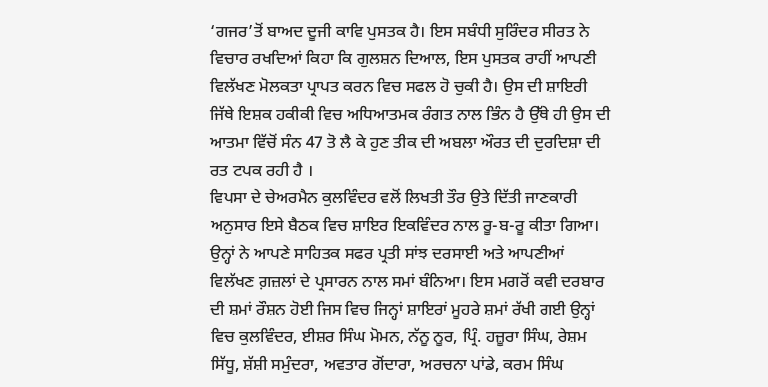‘ਗਜਰ’ਤੋਂ ਬਾਅਦ ਦੂਜੀ ਕਾਵਿ ਪੁਸਤਕ ਹੈ। ਇਸ ਸਬੰਧੀ ਸੁਰਿੰਦਰ ਸੀਰਤ ਨੇ ਵਿਚਾਰ ਰਖਦਿਆਂ ਕਿਹਾ ਕਿ ਗੁਲਸ਼ਨ ਦਿਆਲ, ਇਸ ਪੁਸਤਕ ਰਾਹੀਂ ਆਪਣੀ ਵਿਲੱਖਣ ਮੋਲਕਤਾ ਪ੍ਰਾਪਤ ਕਰਨ ਵਿਚ ਸਫਲ ਹੋ ਚੁਕੀ ਹੈ। ਉਸ ਦੀ ਸ਼ਾਇਰੀ ਜਿੱਥੇ ਇਸ਼ਕ ਹਕੀਕੀ ਵਿਚ ਅਧਿਆਤਮਕ ਰੰਗਤ ਨਾਲ ਭਿੰਨ ਹੈ ਉੱਥੇ ਹੀ ਉਸ ਦੀ ਆਤਮਾ ਵਿੱਚੋਂ ਸੰਨ 47 ਤੋ ਲੈ ਕੇ ਹੁਣ ਤੀਕ ਦੀ ਅਬਲਾ ਔਰਤ ਦੀ ਦੁਰਦਿਸ਼ਾ ਦੀ ਰਤ ਟਪਕ ਰਹੀ ਹੈ ।
ਵਿਪਸਾ ਦੇ ਚੇਅਰਮੈਨ ਕੁਲਵਿੰਦਰ ਵਲੋਂ ਲਿਖਤੀ ਤੌਰ ਉਤੇ ਦਿੱਤੀ ਜਾਣਕਾਰੀ ਅਨੁਸਾਰ ਇਸੇ ਬੈਠਕ ਵਿਚ ਸ਼ਾਇਰ ਇਕਵਿੰਦਰ ਨਾਲ ਰੂ-ਬ-ਰੂ ਕੀਤਾ ਗਿਆ। ਉਨ੍ਹਾਂ ਨੇ ਆਪਣੇ ਸਾਹਿਤਕ ਸਫਰ ਪ੍ਰਤੀ ਸਾਂਝ ਦਰਸਾਈ ਅਤੇ ਆਪਣੀਆਂ ਵਿਲੱਖਣ ਗ਼ਜ਼ਲਾਂ ਦੇ ਪ੍ਰਸਾਰਨ ਨਾਲ ਸਮਾਂ ਬੰਨਿਆ। ਇਸ ਮਗਰੋਂ ਕਵੀ ਦਰਬਾਰ ਦੀ ਸ਼ਮਾਂ ਰੌਸ਼ਨ ਹੋਈ ਜਿਸ ਵਿਚ ਜਿਨ੍ਹਾਂ ਸ਼ਾਇਰਾਂ ਮੂਹਰੇ ਸ਼ਮਾਂ ਰੱਖੀ ਗਈ ਉਨ੍ਹਾਂ ਵਿਚ ਕੁਲਵਿੰਦਰ, ਈਸ਼ਰ ਸਿੰਘ ਮੋਮਨ, ਨੱਨੂ ਨੂਰ, ਪ੍ਰਿੰ. ਹਜ਼ੂਰਾ ਸਿੰਘ, ਰੇਸ਼ਮ ਸਿੱਧੂ, ਸ਼ੱਸ਼ੀ ਸਮੁੰਦਰਾ, ਅਵਤਾਰ ਗੋਂਦਾਰਾ, ਅਰਚਨਾ ਪਾਂਡੇ, ਕਰਮ ਸਿੰਘ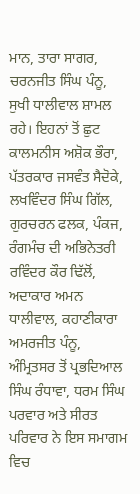ਮਾਨ, ਤਾਰਾ ਸਾਗਰ, ਚਰਨਜੀਤ ਸਿੰਘ ਪੰਨੂ, ਸੁਖੀ ਧਾਲੀਵਾਲ ਸ਼ਾਮਲ ਰਹੇ। ਇਹਨਾਂ ਤੋਂ ਛੁਟ ਕਾਲਮਨੀਸ ਅਸ਼ੋਕ ਭੌਰਾ, ਪੱਤਰਕਾਰ ਜਸਵੰਤ ਸੈਦੋਕੇ, ਲਖਵਿੰਦਰ ਸਿੰਘ ਗਿੱਲ, ਗੁਰਚਰਨ ਫਲਕ, ਪੰਕਜ, ਰੰਗਮੰਚ ਦੀ ਅਭਿਨੇਤਰੀ ਰਵਿੰਦਰ ਕੌਰ ਢਿੱਲੋਂ, ਅਦਾਕਾਰ ਅਮਨ ਧਾਲੀਵਾਲ, ਕਹਾਣੀਕਾਰਾ ਅਮਰਜੀਤ ਪੰਨੂ, ਅੰਮ੍ਰਿਤਸਰ ਤੋਂ ਪ੍ਰਭਦਿਆਲ ਸਿੰਘ ਰੰਧਾਵਾ, ਧਰਮ ਸਿੰਘ ਪਰਵਾਰ ਅਤੇ ਸੀਰਤ ਪਰਿਵਾਰ ਨੇ ਇਸ ਸਮਾਗਮ ਵਿਚ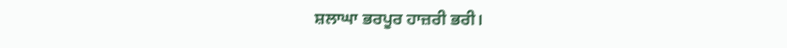ਸ਼ਲਾਘਾ ਭਰਪੂਰ ਹਾਜ਼ਰੀ ਭਰੀ।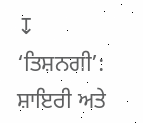↧
‘ਤਿਸ਼ਨਗੀ’: ਸ਼ਾਇਰੀ ਅਤੇ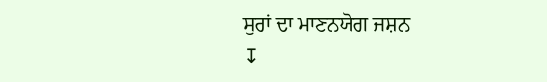ਸੁਰਾਂ ਦਾ ਮਾਣਨਯੋਗ ਜਸ਼ਨ
↧